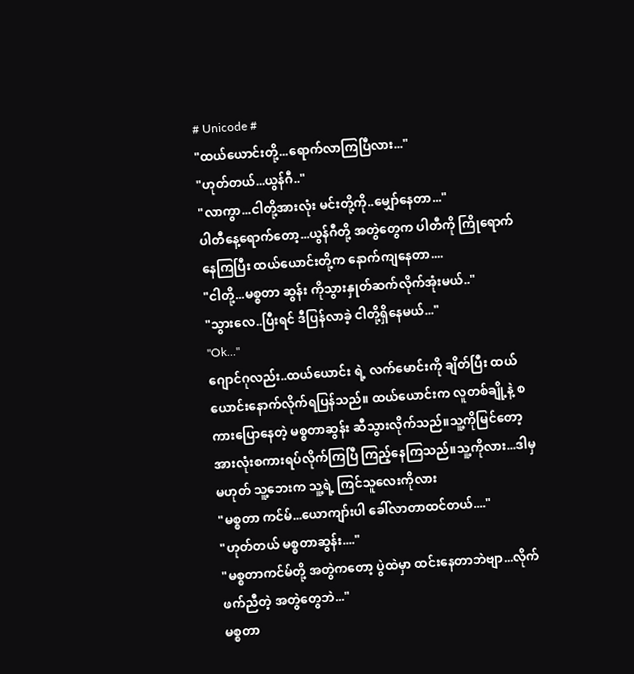# Unicode #
"ထယ်ယောင်းတို့...ရောက်လာကြပြီလား..."
"ဟုတ်တယ်...ယွန်ဂီ.."
"လာကွာ...ငါတို့အားလုံး မင်းတို့ကို..မျှော်နေတာ..."
ပါတီနေ့ရောက်တော့...ယွန်ဂီတို့ အတွဲတွေက ပါတီကို ကြိုရောက်နေကြပြီး ထယ်ယောင်းတို့က နောက်ကျနေတာ....
"ငါတို့...မစ္စတာ ဆွန်း ကိုသွားနှုတ်ဆက်လိုက်အုံးမယ်.."
"သွားလေ..ပြီးရင် ဒီပြန်လာခဲ့ ငါတို့ရှိနေမယ်..."
"Ok..."
ဂျောင်ဂုလည်း..ထယ်ယောင်း ရဲ့ လက်မောင်းကို ချိတ်ပြီး ထယ်ယောင်းနောက်လိုက်ရပြန်သည်။ ထယ်ယောင်းက လူတစ်ချို့နဲ့ စကားပြောနေတဲ့ မစ္စတာဆွန်း ဆီသွားလိုက်သည်။သူ့ကိုမြင်တော့ အားလုံးစကားရပ်လိုက်ကြပြီ ကြည့်နေကြသည်။သူ့ကိုလား...ဒါမှ မဟုတ် သူ့ဘေးက သူ့ရဲ့ ကြင်သူလေးကိုလား
"မစ္စတာ ကင်မ်...ယောကျာ်းပါ ခေါ်လာတာထင်တယ်...."
"ဟုတ်တယ် မစ္စတာဆွန်း...."
"မစ္စတာကင်မ်တို့ အတွဲကတော့ ပွဲထဲမှာ ထင်းနေတာဘဲဗျာ...လိုက်ဖက်ညီတဲ့ အတွဲတွေဘဲ..."
မစ္စတာ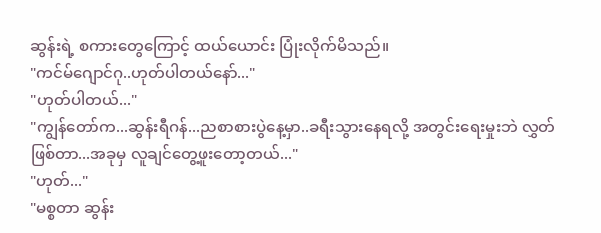ဆွန်းရဲ့ စကားတွေကြောင့် ထယ်ယောင်း ပြုံးလိုက်မိသည်။
"ကင်မ်ဂျောင်ဂု..ဟုတ်ပါတယ်နော်..."
"ဟုတ်ပါတယ်..."
"ကျွန်တော်က...ဆွန်းရီဂန်...ညစာစားပွဲနေ့မှာ..ခရီးသွားနေရလို့ အတွင်းရေးမှုးဘဲ လွှတ်ဖြစ်တာ...အခုမှ လူချင်တွေ့ဖူးတော့တယ်..."
"ဟုတ်..."
"မစ္စတာ ဆွန်း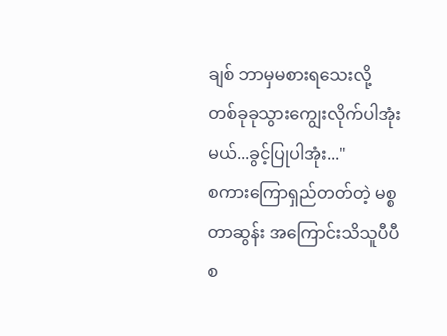ချစ် ဘာမှမစားရသေးလို့ တစ်ခုခုသွားကျွေးလိုက်ပါအုံးမယ်...ခွင့်ပြုပါအုံး..."
စကားကြောရှည်တတ်တဲ့ မစ္စတာဆွန်း အကြောင်းသိသူပီပီစ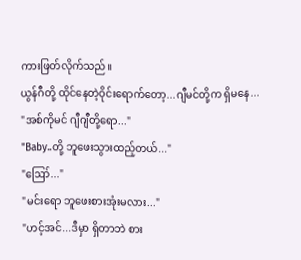ကားဖြတ်လိုက်သည်။
ယွန်ဂီတို့ ထိုင်နေတဲ့ဝိုင်းရောက်တော့...ဂျီမင်တို့က ရှိမနေ...
"အစ်ကိုမင် ဂျီဂျီတို့ရော..."
"Baby..တို့ ဘူဖေးသွားထည့်တယ်..."
"ဪ..."
"မင်းရော ဘူဖေးစားအုံးမလား..."
"ဟင့်အင်...ဒီမှာ ရှိတာဘဲ စား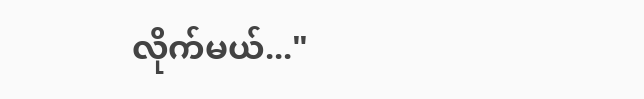လိုက်မယ်..."